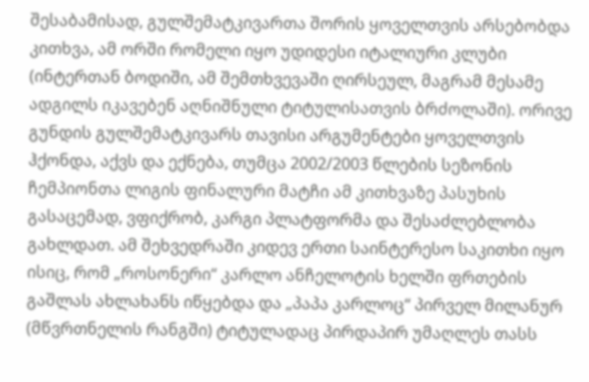შესაბამისად, გულშემატკივართა შორის ყოველთვის არსებობდა კითხვა, ამ ორში რომელი იყო უდიდესი იტალიური კლუბი (ინტერთან ბოდიში, ამ შემთხვევაში ღირსეულ, მაგრამ მესამე ადგილს იკავებენ აღნიშნული ტიტულისათვის ბრძოლაში). ორივე გუნდის გულშემატკივარს თავისი არგუმენტები ყოველთვის ჰქონდა, აქვს და ექნება, თუმცა 2002/2003 წლების სეზონის ჩემპიონთა ლიგის ფინალური მატჩი ამ კითხვაზე პასუხის გასაცემად, ვფიქრობ, კარგი პლატფორმა და შესაძლებლობა გახლდათ. ამ შეხვედრაში კიდევ ერთი საინტერესო საკითხი იყო ისიც, რომ „როსონერი“ კარლო ანჩელოტის ხელში ფრთების გაშლას ახლახანს იწყებდა და „პაპა კარლოც“ პირველ მილანურ (მწვრთნელის რანგში) ტიტულადაც პირდაპირ უმაღლეს თასს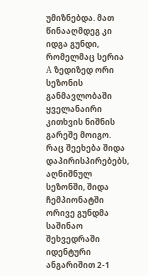უმიზნებდა. მათ წინააღმდეგ კი იდგა გუნდი, რომელმაც სერია A ზედიზედ ორი სეზონის განმავლობაში ყველანაირი კითხვის ნიშნის გარეშე მოიგო. რაც შეეხება შიდა დაპირისპირებებს, აღნიშნულ სეზონში, შიდა ჩემპიონატში ორივე გუნდმა საშინაო შეხვედრაში იდენტური ანგარიშით 2-1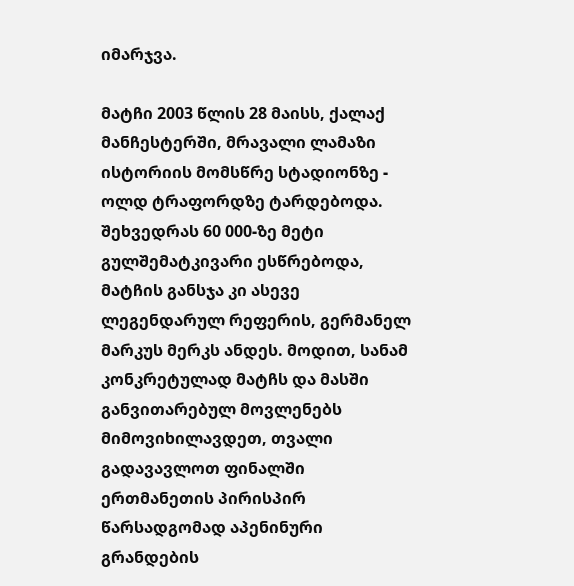იმარჯვა.

მატჩი 2003 წლის 28 მაისს, ქალაქ მანჩესტერში, მრავალი ლამაზი ისტორიის მომსწრე სტადიონზე - ოლდ ტრაფორდზე ტარდებოდა. შეხვედრას 60 000-ზე მეტი გულშემატკივარი ესწრებოდა, მატჩის განსჯა კი ასევე ლეგენდარულ რეფერის, გერმანელ მარკუს მერკს ანდეს. მოდით, სანამ კონკრეტულად მატჩს და მასში განვითარებულ მოვლენებს მიმოვიხილავდეთ, თვალი გადავავლოთ ფინალში ერთმანეთის პირისპირ წარსადგომად აპენინური გრანდების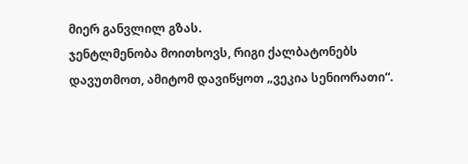მიერ განვლილ გზას.
ჯენტლმენობა მოითხოვს, რიგი ქალბატონებს დავუთმოთ, ამიტომ დავიწყოთ „ვეკია სენიორათი“.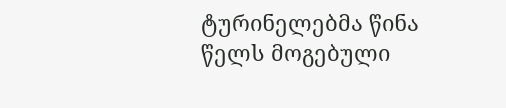ტურინელებმა წინა წელს მოგებული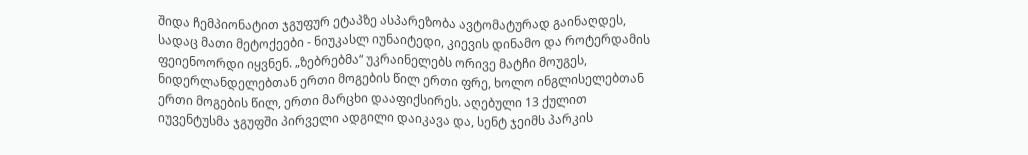შიდა ჩემპიონატით ჯგუფურ ეტაპზე ასპარეზობა ავტომატურად გაინაღდეს, სადაც მათი მეტოქეები - ნიუკასლ იუნაიტედი, კიევის დინამო და როტერდამის ფეიენოორდი იყვნენ. „ზებრებმა“ უკრაინელებს ორივე მატჩი მოუგეს, ნიდერლანდელებთან ერთი მოგების წილ ერთი ფრე, ხოლო ინგლისელებთან ერთი მოგების წილ, ერთი მარცხი დააფიქსირეს. აღებული 13 ქულით იუვენტუსმა ჯგუფში პირველი ადგილი დაიკავა და, სენტ ჯეიმს პარკის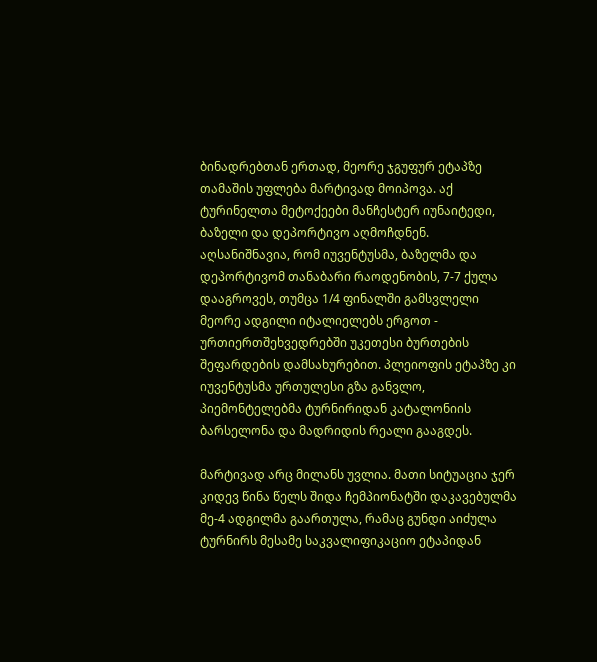ბინადრებთან ერთად, მეორე ჯგუფურ ეტაპზე თამაშის უფლება მარტივად მოიპოვა. აქ ტურინელთა მეტოქეები მანჩესტერ იუნაიტედი, ბაზელი და დეპორტივო აღმოჩდნენ. აღსანიშნავია, რომ იუვენტუსმა, ბაზელმა და დეპორტივომ თანაბარი რაოდენობის, 7-7 ქულა დააგროვეს, თუმცა 1/4 ფინალში გამსვლელი მეორე ადგილი იტალიელებს ერგოთ - ურთიერთშეხვედრებში უკეთესი ბურთების შეფარდების დამსახურებით. პლეიოფის ეტაპზე კი იუვენტუსმა ურთულესი გზა განვლო, პიემონტელებმა ტურნირიდან კატალონიის ბარსელონა და მადრიდის რეალი გააგდეს.

მარტივად არც მილანს უვლია. მათი სიტუაცია ჯერ კიდევ წინა წელს შიდა ჩემპიონატში დაკავებულმა მე-4 ადგილმა გაართულა, რამაც გუნდი აიძულა ტურნირს მესამე საკვალიფიკაციო ეტაპიდან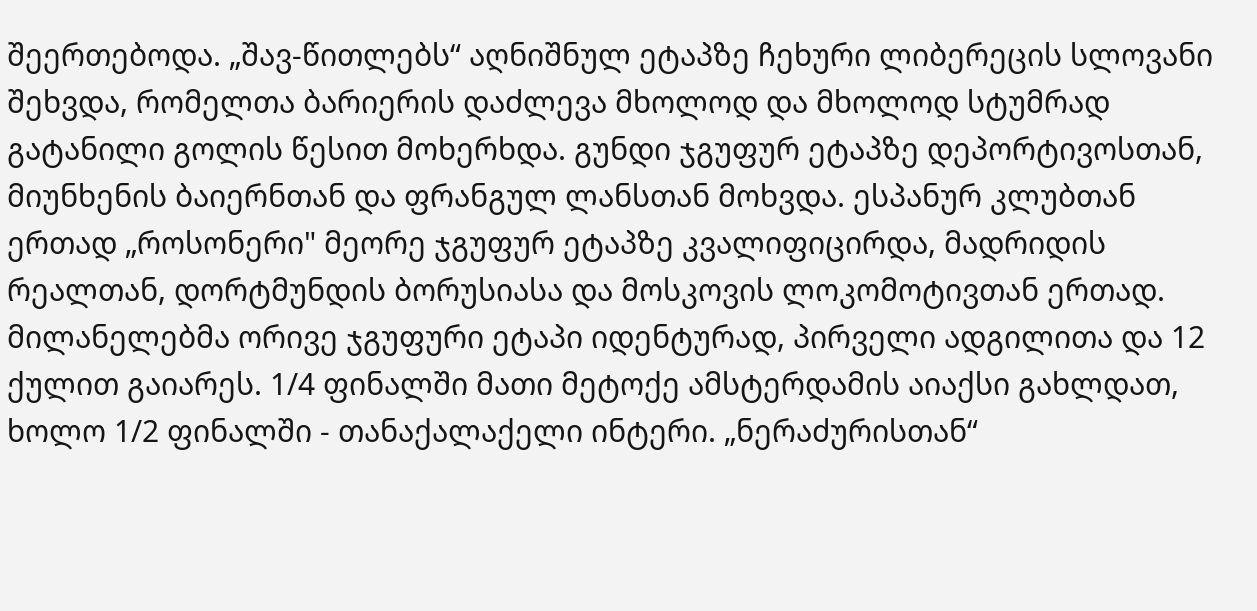შეერთებოდა. „შავ-წითლებს“ აღნიშნულ ეტაპზე ჩეხური ლიბერეცის სლოვანი შეხვდა, რომელთა ბარიერის დაძლევა მხოლოდ და მხოლოდ სტუმრად გატანილი გოლის წესით მოხერხდა. გუნდი ჯგუფურ ეტაპზე დეპორტივოსთან, მიუნხენის ბაიერნთან და ფრანგულ ლანსთან მოხვდა. ესპანურ კლუბთან ერთად „როსონერი" მეორე ჯგუფურ ეტაპზე კვალიფიცირდა, მადრიდის რეალთან, დორტმუნდის ბორუსიასა და მოსკოვის ლოკომოტივთან ერთად. მილანელებმა ორივე ჯგუფური ეტაპი იდენტურად, პირველი ადგილითა და 12 ქულით გაიარეს. 1/4 ფინალში მათი მეტოქე ამსტერდამის აიაქსი გახლდათ, ხოლო 1/2 ფინალში - თანაქალაქელი ინტერი. „ნერაძურისთან“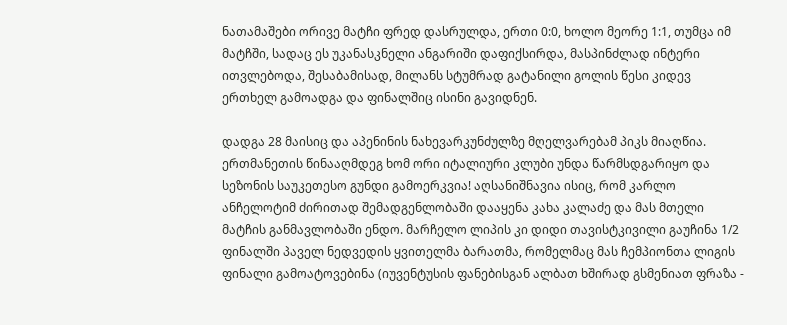ნათამაშები ორივე მატჩი ფრედ დასრულდა, ერთი 0:0, ხოლო მეორე 1:1, თუმცა იმ მატჩში, სადაც ეს უკანასკნელი ანგარიში დაფიქსირდა, მასპინძლად ინტერი ითვლებოდა, შესაბამისად, მილანს სტუმრად გატანილი გოლის წესი კიდევ ერთხელ გამოადგა და ფინალშიც ისინი გავიდნენ.

დადგა 28 მაისიც და აპენინის ნახევარკუნძულზე მღელვარებამ პიკს მიაღწია. ერთმანეთის წინააღმდეგ ხომ ორი იტალიური კლუბი უნდა წარმსდგარიყო და სეზონის საუკეთესო გუნდი გამოერკვია! აღსანიშნავია ისიც, რომ კარლო ანჩელოტიმ ძირითად შემადგენლობაში დააყენა კახა კალაძე და მას მთელი მატჩის განმავლობაში ენდო. მარჩელო ლიპის კი დიდი თავისტკივილი გაუჩინა 1/2 ფინალში პაველ ნედვედის ყვითელმა ბარათმა, რომელმაც მას ჩემპიონთა ლიგის ფინალი გამოატოვებინა (იუვენტუსის ფანებისგან ალბათ ხშირად გსმენიათ ფრაზა -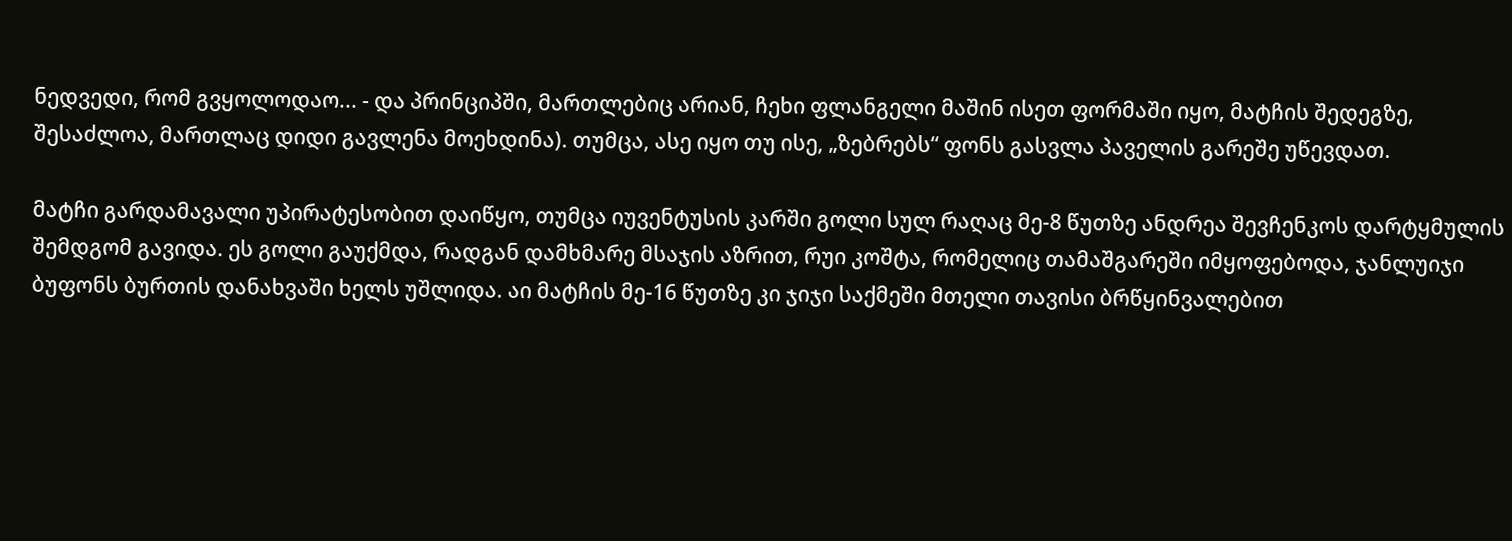ნედვედი, რომ გვყოლოდაო... - და პრინციპში, მართლებიც არიან, ჩეხი ფლანგელი მაშინ ისეთ ფორმაში იყო, მატჩის შედეგზე, შესაძლოა, მართლაც დიდი გავლენა მოეხდინა). თუმცა, ასე იყო თუ ისე, „ზებრებს“ ფონს გასვლა პაველის გარეშე უწევდათ.

მატჩი გარდამავალი უპირატესობით დაიწყო, თუმცა იუვენტუსის კარში გოლი სულ რაღაც მე-8 წუთზე ანდრეა შევჩენკოს დარტყმულის შემდგომ გავიდა. ეს გოლი გაუქმდა, რადგან დამხმარე მსაჯის აზრით, რუი კოშტა, რომელიც თამაშგარეში იმყოფებოდა, ჯანლუიჯი ბუფონს ბურთის დანახვაში ხელს უშლიდა. აი მატჩის მე-16 წუთზე კი ჯიჯი საქმეში მთელი თავისი ბრწყინვალებით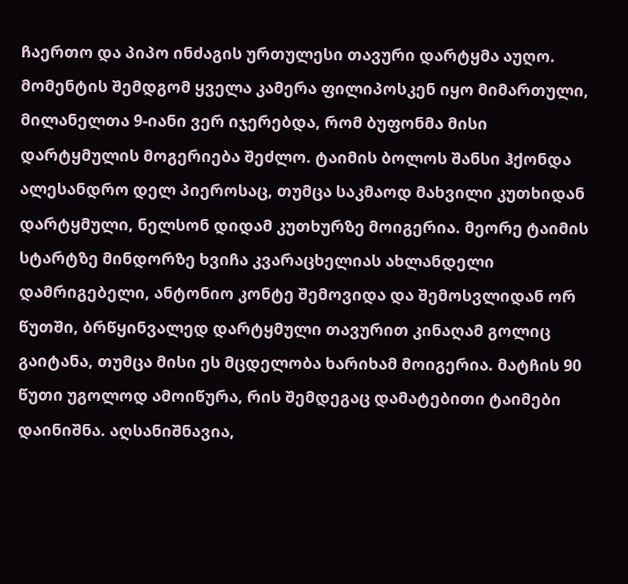ჩაერთო და პიპო ინძაგის ურთულესი თავური დარტყმა აუღო. მომენტის შემდგომ ყველა კამერა ფილიპოსკენ იყო მიმართული, მილანელთა 9-იანი ვერ იჯერებდა, რომ ბუფონმა მისი დარტყმულის მოგერიება შეძლო. ტაიმის ბოლოს შანსი ჰქონდა ალესანდრო დელ პიეროსაც, თუმცა საკმაოდ მახვილი კუთხიდან დარტყმული, ნელსონ დიდამ კუთხურზე მოიგერია. მეორე ტაიმის სტარტზე მინდორზე ხვიჩა კვარაცხელიას ახლანდელი დამრიგებელი, ანტონიო კონტე შემოვიდა და შემოსვლიდან ორ წუთში, ბრწყინვალედ დარტყმული თავურით კინაღამ გოლიც გაიტანა, თუმცა მისი ეს მცდელობა ხარიხამ მოიგერია. მატჩის 90 წუთი უგოლოდ ამოიწურა, რის შემდეგაც დამატებითი ტაიმები დაინიშნა. აღსანიშნავია,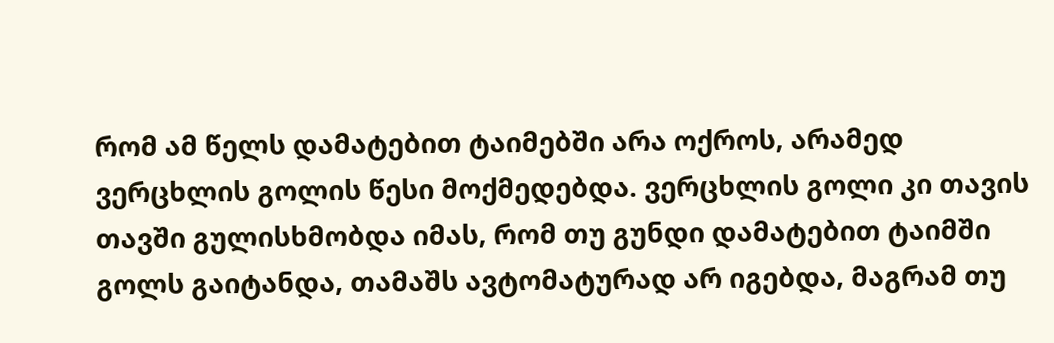რომ ამ წელს დამატებით ტაიმებში არა ოქროს, არამედ ვერცხლის გოლის წესი მოქმედებდა. ვერცხლის გოლი კი თავის თავში გულისხმობდა იმას, რომ თუ გუნდი დამატებით ტაიმში გოლს გაიტანდა, თამაშს ავტომატურად არ იგებდა, მაგრამ თუ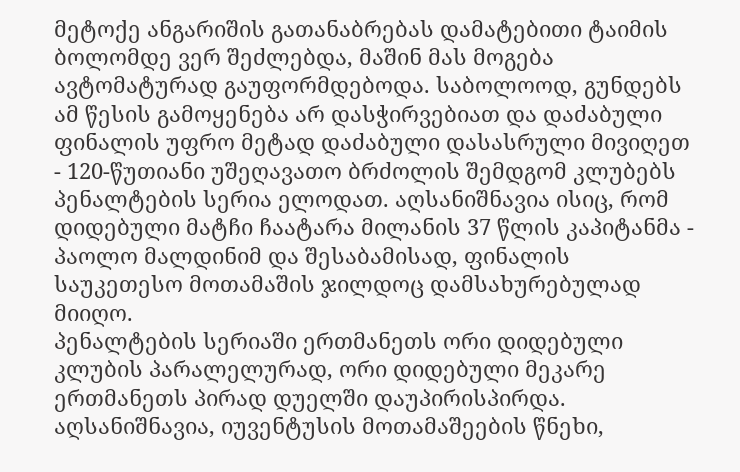მეტოქე ანგარიშის გათანაბრებას დამატებითი ტაიმის ბოლომდე ვერ შეძლებდა, მაშინ მას მოგება ავტომატურად გაუფორმდებოდა. საბოლოოდ, გუნდებს ამ წესის გამოყენება არ დასჭირვებიათ და დაძაბული ფინალის უფრო მეტად დაძაბული დასასრული მივიღეთ - 120-წუთიანი უშეღავათო ბრძოლის შემდგომ კლუბებს პენალტების სერია ელოდათ. აღსანიშნავია ისიც, რომ დიდებული მატჩი ჩაატარა მილანის 37 წლის კაპიტანმა - პაოლო მალდინიმ და შესაბამისად, ფინალის საუკეთესო მოთამაშის ჯილდოც დამსახურებულად მიიღო.
პენალტების სერიაში ერთმანეთს ორი დიდებული კლუბის პარალელურად, ორი დიდებული მეკარე ერთმანეთს პირად დუელში დაუპირისპირდა. აღსანიშნავია, იუვენტუსის მოთამაშეების წნეხი,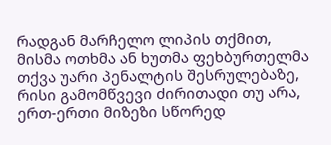რადგან მარჩელო ლიპის თქმით, მისმა ოთხმა ან ხუთმა ფეხბურთელმა თქვა უარი პენალტის შესრულებაზე, რისი გამომწვევი ძირითადი თუ არა, ერთ-ერთი მიზეზი სწორედ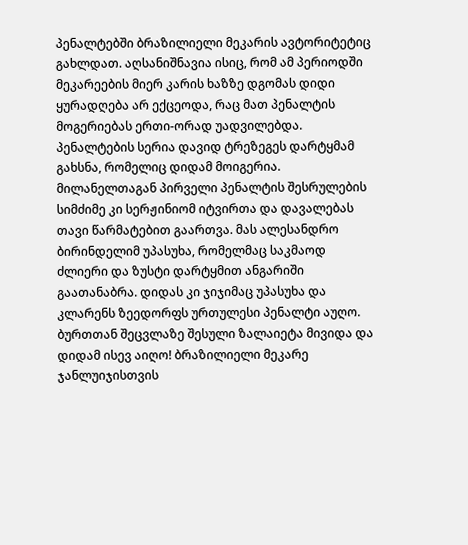პენალტებში ბრაზილიელი მეკარის ავტორიტეტიც გახლდათ. აღსანიშნავია ისიც, რომ ამ პერიოდში მეკარეების მიერ კარის ხაზზე დგომას დიდი ყურადღება არ ექცეოდა, რაც მათ პენალტის მოგერიებას ერთი-ორად უადვილებდა.
პენალტების სერია დავიდ ტრეზეგეს დარტყმამ გახსნა, რომელიც დიდამ მოიგერია. მილანელთაგან პირველი პენალტის შესრულების სიმძიმე კი სერჟინიომ იტვირთა და დავალებას თავი წარმატებით გაართვა. მას ალესანდრო ბირინდელიმ უპასუხა, რომელმაც საკმაოდ ძლიერი და ზუსტი დარტყმით ანგარიში გაათანაბრა. დიდას კი ჯიჯიმაც უპასუხა და კლარენს ზეედორფს ურთულესი პენალტი აუღო. ბურთთან შეცვლაზე შესული ზალაიეტა მივიდა და დიდამ ისევ აიღო! ბრაზილიელი მეკარე ჯანლუიჯისთვის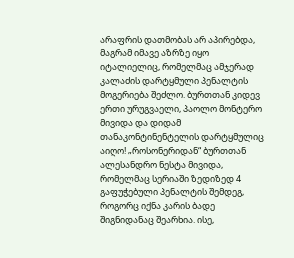არაფრის დათმობას არ აპირებდა, მაგრამ იმავე აზრზე იყო იტალიელიც, რომელმაც ამჯერად კალაძის დარტყმული პენალტის მოგერიება შეძლო. ბურთთან კიდევ ერთი ურუგვაელი, პაოლო მონტერო მივიდა და დიდამ თანაკონტინენტელის დარტყმულიც აიღო! „როსონერიდან“ ბურთთან ალესანდრო ნესტა მივიდა, რომელმაც სერიაში ზედიზედ 4 გაფუჭებული პენალტის შემდეგ, როგორც იქნა კარის ბადე შიგნიდანაც შეარხია. ისე,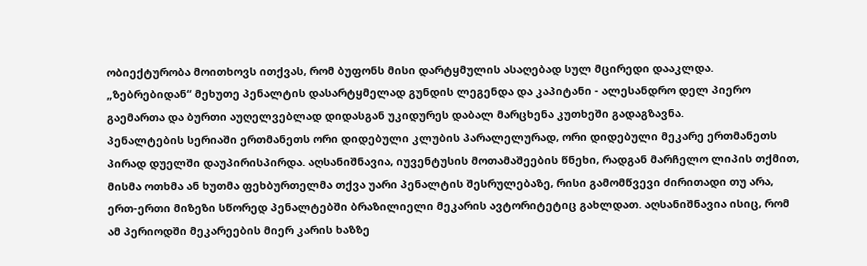ობიექტურობა მოითხოვს ითქვას, რომ ბუფონს მისი დარტყმულის ასაღებად სულ მცირედი დააკლდა. „ზებრებიდან“ მეხუთე პენალტის დასარტყმელად გუნდის ლეგენდა და კაპიტანი - ალესანდრო დელ პიერო გაემართა და ბურთი აუღელვებლად დიდასგან უკიდურეს დაბალ მარცხენა კუთხეში გადაგზავნა.
პენალტების სერიაში ერთმანეთს ორი დიდებული კლუბის პარალელურად, ორი დიდებული მეკარე ერთმანეთს პირად დუელში დაუპირისპირდა. აღსანიშნავია, იუვენტუსის მოთამაშეების წნეხი, რადგან მარჩელო ლიპის თქმით, მისმა ოთხმა ან ხუთმა ფეხბურთელმა თქვა უარი პენალტის შესრულებაზე, რისი გამომწვევი ძირითადი თუ არა, ერთ-ერთი მიზეზი სწორედ პენალტებში ბრაზილიელი მეკარის ავტორიტეტიც გახლდათ. აღსანიშნავია ისიც, რომ ამ პერიოდში მეკარეების მიერ კარის ხაზზე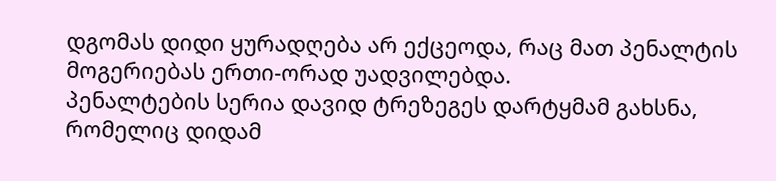დგომას დიდი ყურადღება არ ექცეოდა, რაც მათ პენალტის მოგერიებას ერთი-ორად უადვილებდა.
პენალტების სერია დავიდ ტრეზეგეს დარტყმამ გახსნა, რომელიც დიდამ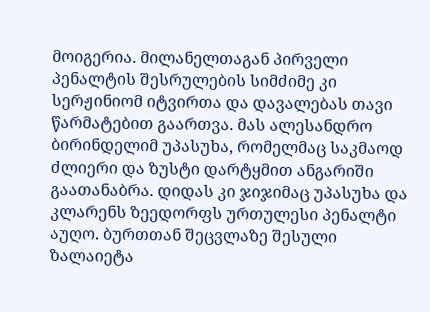მოიგერია. მილანელთაგან პირველი პენალტის შესრულების სიმძიმე კი სერჟინიომ იტვირთა და დავალებას თავი წარმატებით გაართვა. მას ალესანდრო ბირინდელიმ უპასუხა, რომელმაც საკმაოდ ძლიერი და ზუსტი დარტყმით ანგარიში გაათანაბრა. დიდას კი ჯიჯიმაც უპასუხა და კლარენს ზეედორფს ურთულესი პენალტი აუღო. ბურთთან შეცვლაზე შესული ზალაიეტა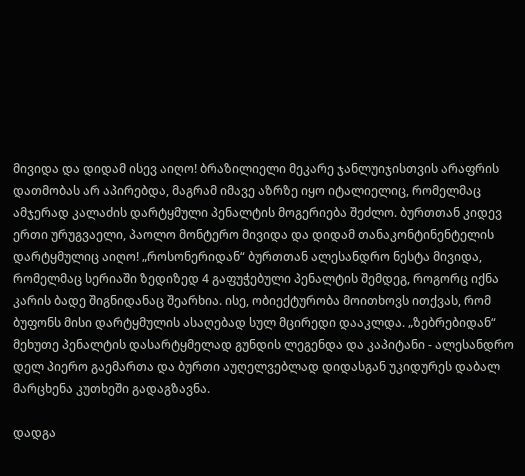მივიდა და დიდამ ისევ აიღო! ბრაზილიელი მეკარე ჯანლუიჯისთვის არაფრის დათმობას არ აპირებდა, მაგრამ იმავე აზრზე იყო იტალიელიც, რომელმაც ამჯერად კალაძის დარტყმული პენალტის მოგერიება შეძლო. ბურთთან კიდევ ერთი ურუგვაელი, პაოლო მონტერო მივიდა და დიდამ თანაკონტინენტელის დარტყმულიც აიღო! „როსონერიდან“ ბურთთან ალესანდრო ნესტა მივიდა, რომელმაც სერიაში ზედიზედ 4 გაფუჭებული პენალტის შემდეგ, როგორც იქნა კარის ბადე შიგნიდანაც შეარხია. ისე, ობიექტურობა მოითხოვს ითქვას, რომ ბუფონს მისი დარტყმულის ასაღებად სულ მცირედი დააკლდა. „ზებრებიდან“ მეხუთე პენალტის დასარტყმელად გუნდის ლეგენდა და კაპიტანი - ალესანდრო დელ პიერო გაემართა და ბურთი აუღელვებლად დიდასგან უკიდურეს დაბალ მარცხენა კუთხეში გადაგზავნა.

დადგა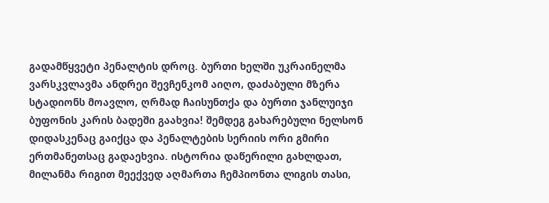გადამწყვეტი პენალტის დროც. ბურთი ხელში უკრაინელმა ვარსკვლავმა ანდრეი შევჩენკომ აიღო, დაძაბული მზერა სტადიონს მოავლო, ღრმად ჩაისუნთქა და ბურთი ჯანლუიჯი ბუფონის კარის ბადეში გაახვია! შემდეგ გახარებული ნელსონ დიდასკენაც გაიქცა და პენალტების სერიის ორი გმირი ერთმანეთსაც გადაეხვია. ისტორია დაწერილი გახლდათ, მილანმა რიგით მეექვედ აღმართა ჩემპიონთა ლიგის თასი,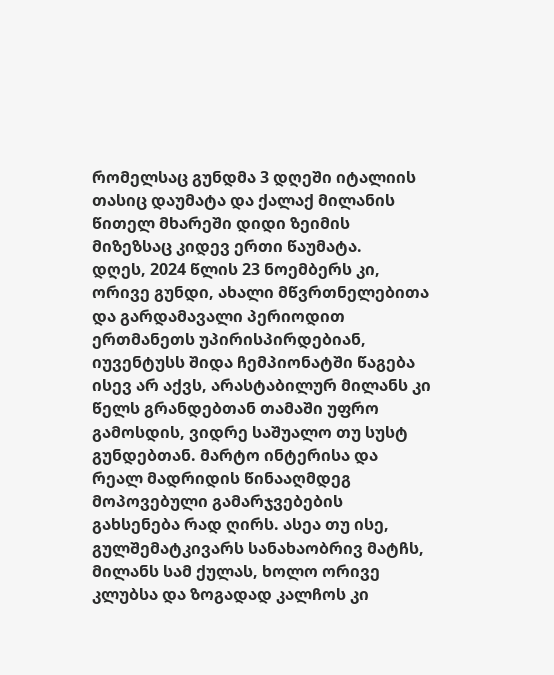რომელსაც გუნდმა 3 დღეში იტალიის თასიც დაუმატა და ქალაქ მილანის წითელ მხარეში დიდი ზეიმის მიზეზსაც კიდევ ერთი წაუმატა.
დღეს, 2024 წლის 23 ნოემბერს კი, ორივე გუნდი, ახალი მწვრთნელებითა და გარდამავალი პერიოდით ერთმანეთს უპირისპირდებიან, იუვენტუსს შიდა ჩემპიონატში წაგება ისევ არ აქვს, არასტაბილურ მილანს კი წელს გრანდებთან თამაში უფრო გამოსდის, ვიდრე საშუალო თუ სუსტ გუნდებთან. მარტო ინტერისა და რეალ მადრიდის წინააღმდეგ მოპოვებული გამარჯვებების გახსენება რად ღირს. ასეა თუ ისე, გულშემატკივარს სანახაობრივ მატჩს, მილანს სამ ქულას, ხოლო ორივე კლუბსა და ზოგადად კალჩოს კი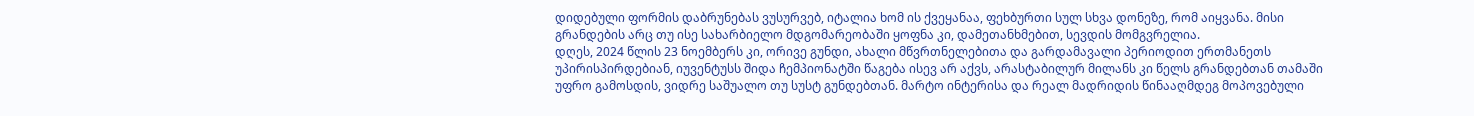დიდებული ფორმის დაბრუნებას ვუსურვებ, იტალია ხომ ის ქვეყანაა, ფეხბურთი სულ სხვა დონეზე, რომ აიყვანა. მისი გრანდების არც თუ ისე სახარბიელო მდგომარეობაში ყოფნა კი, დამეთანხმებით, სევდის მომგვრელია.
დღეს, 2024 წლის 23 ნოემბერს კი, ორივე გუნდი, ახალი მწვრთნელებითა და გარდამავალი პერიოდით ერთმანეთს უპირისპირდებიან, იუვენტუსს შიდა ჩემპიონატში წაგება ისევ არ აქვს, არასტაბილურ მილანს კი წელს გრანდებთან თამაში უფრო გამოსდის, ვიდრე საშუალო თუ სუსტ გუნდებთან. მარტო ინტერისა და რეალ მადრიდის წინააღმდეგ მოპოვებული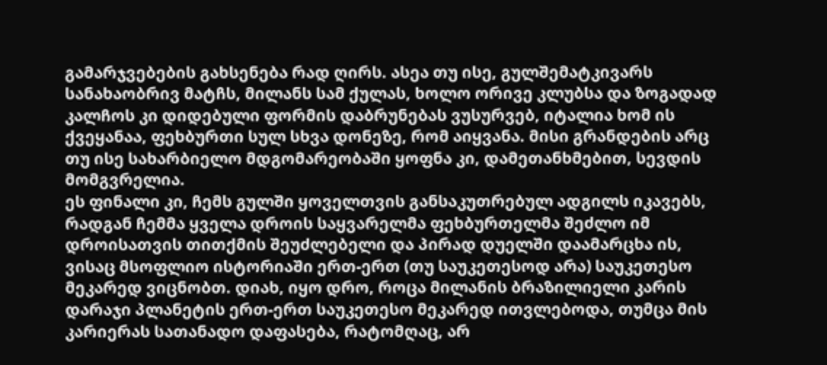გამარჯვებების გახსენება რად ღირს. ასეა თუ ისე, გულშემატკივარს სანახაობრივ მატჩს, მილანს სამ ქულას, ხოლო ორივე კლუბსა და ზოგადად კალჩოს კი დიდებული ფორმის დაბრუნებას ვუსურვებ, იტალია ხომ ის ქვეყანაა, ფეხბურთი სულ სხვა დონეზე, რომ აიყვანა. მისი გრანდების არც თუ ისე სახარბიელო მდგომარეობაში ყოფნა კი, დამეთანხმებით, სევდის მომგვრელია.
ეს ფინალი კი, ჩემს გულში ყოველთვის განსაკუთრებულ ადგილს იკავებს, რადგან ჩემმა ყველა დროის საყვარელმა ფეხბურთელმა შეძლო იმ დროისათვის თითქმის შეუძლებელი და პირად დუელში დაამარცხა ის, ვისაც მსოფლიო ისტორიაში ერთ-ერთ (თუ საუკეთესოდ არა) საუკეთესო მეკარედ ვიცნობთ. დიახ, იყო დრო, როცა მილანის ბრაზილიელი კარის დარაჯი პლანეტის ერთ-ერთ საუკეთესო მეკარედ ითვლებოდა, თუმცა მის კარიერას სათანადო დაფასება, რატომღაც, არ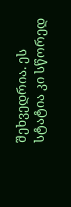შეხვედრია. ეს სტატია კი სწორედ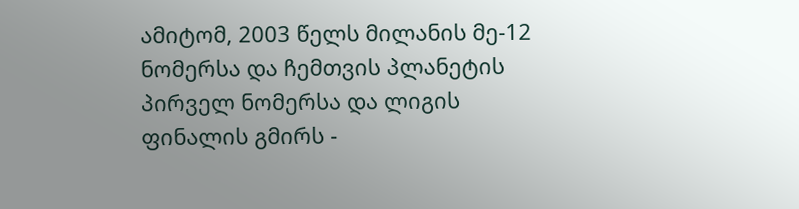ამიტომ, 2003 წელს მილანის მე-12 ნომერსა და ჩემთვის პლანეტის პირველ ნომერსა და ლიგის ფინალის გმირს -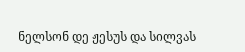ნელსონ დე ჟესუს და სილვას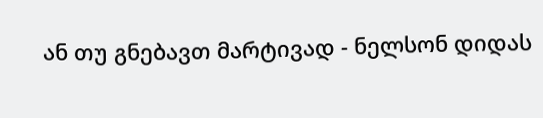ან თუ გნებავთ მარტივად - ნელსონ დიდას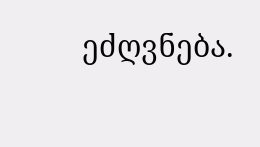ეძღვნება.